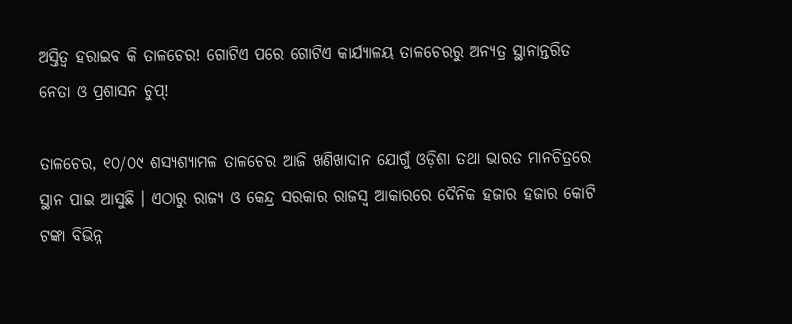ଅସ୍ତିତ୍ୱ ହରାଇବ କି ତାଳଚେର! ଗୋଟିଏ ପରେ ଗୋଟିଏ କାର୍ଯ୍ୟାଳୟ ତାଳଚେରରୁ ଅନ୍ୟତ୍ର ସ୍ଥାନାନ୍ତରିତ ନେତା ଓ ପ୍ରଶାସନ ଚୁପ୍!

ତାଳଚେର, ୧୦/୦୯ ଶସ୍ୟଶ୍ୟାମଳ ତାଳଚେର ଆଜି ଖଣିଖାଦାନ ଯୋଗୁଁ ଓଡ଼ିଶା ତଥା ଭାରତ ମାନଚିତ୍ରରେ ସ୍ଥାନ ପାଇ ଆସୁଛି । ଏଠାରୁ ରାଜ୍ୟ ଓ କେନ୍ଦ୍ର ସରକାର ରାଜସ୍ୱ ଆକାରରେ ଦୈନିକ ହଜାର ହଜାର କୋଟି ଟଙ୍କା ବିଭିନ୍ନ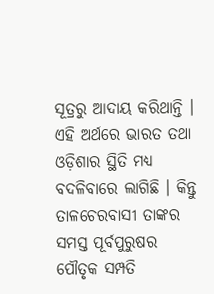ସୂତ୍ରରୁ ଆଦାୟ କରିଥାନ୍ତି । ଏହି ଅର୍ଥରେ ଭାରତ ତଥା ଓଡ଼ିଶାର ସ୍ଥିତି ମଧ୍ୟ ବଦଳିବାରେ ଲାଗିଛି । କିନ୍ତୁ ତାଳଚେରବାସୀ ତାଙ୍କର ସମସ୍ତ ପୂର୍ବପୁରୁଷର ପୌତୃକ ସମ୍ପତି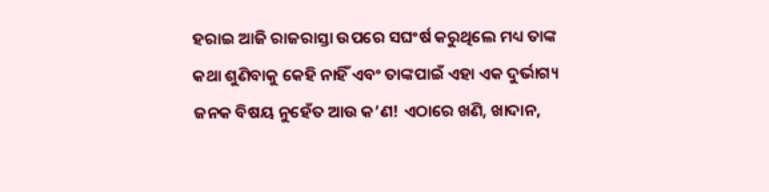ହରାଇ ଆଜି ରାଜରାସ୍ତା ଉପରେ ସଘଂର୍ଷ କରୁଥିଲେ ମଧ୍ୟ ତାଙ୍କ କଥା ଶୁଣିବାକୁ କେହି ନାହିଁ ଏବଂ ତାଙ୍କପାଇଁ ଏହା ଏକ ଦୁର୍ଭାଗ୍ୟ ଜନକ ବିଷୟ ନୁହେଁତ ଆଉ କ’ଣ! ଏଠାରେ ଖଣି, ଖାଦାନ,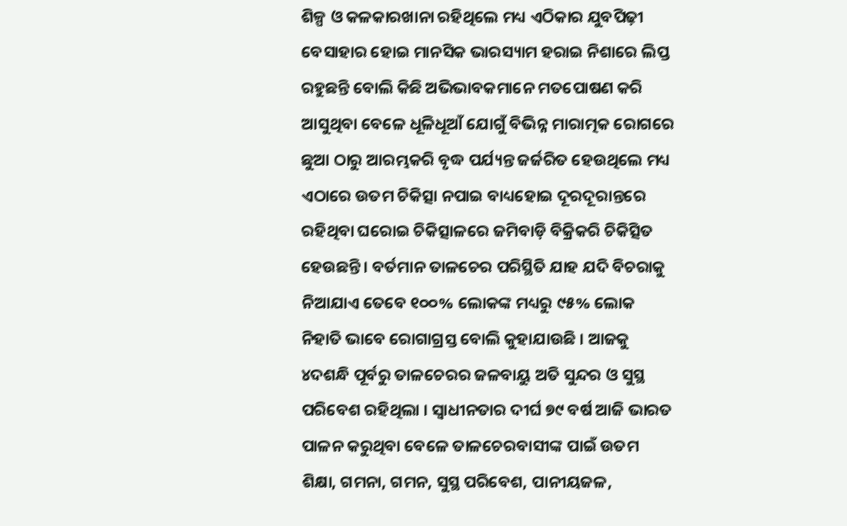ଶିଳ୍ପ ଓ କଳକାରଖାନା ରହିଥିଲେ ମଧ୍ୟ ଏଠିକାର ଯୁବପିଢ଼ୀ ବେସାହାର ହୋଇ ମାନସିକ ଭାରସ୍ୟାମ ହରାଇ ନିଶାରେ ଲିପ୍ତ ରହୁଛନ୍ତି ବୋଲି କିଛି ଅଭିଭାବକମାନେ ମତପୋଷଣ କରି ଆସୁଥିବା ବେଳେ ଧୂଳିଧୂଆଁ ଯୋଗୁଁ ବିଭିନ୍ନ ମାରାତ୍ମକ ରୋଗରେ ଛୁଆ ଠାରୁ ଆରମ୍ଭକରି ବୃଦ୍ଧ ପର୍ଯ୍ୟନ୍ତ ଜର୍ଜରିତ ହେଉଥିଲେ ମଧ୍ୟ ଏଠାରେ ଉତମ ଚିକିତ୍ସା ନପାଇ ବାଧ୍ୟହୋଇ ଦୂରଦୂରାନ୍ତରେ ରହିଥିବା ଘରୋଇ ଚିକିତ୍ସାଳରେ ଜମିବାଡ଼ି ବିକ୍ରିକରି ଚିକିତ୍ସିତ ହେଉଛନ୍ତି । ବର୍ତମାନ ତାଳଚେର ପରିସ୍ଥିତି ଯାହ ଯଦି ବିଚରାକୁ ନିଆଯାଏ ତେବେ ୧୦୦% ଲୋକଙ୍କ ମଧ୍ୟରୁ ୯୫% ଲୋକ ନିହାତି ଭାବେ ରୋଗାଗ୍ରସ୍ତ ବୋଲି କୁହାଯାଉଛି । ଆଜକୁ ୪ଦଶନ୍ଧି ପୂର୍ବରୁ ତାଳଚେରର ଜଳବାୟୁ ଅତି ସୁନ୍ଦର ଓ ସୁସ୍ଥ ପରିବେଶ ରହିଥିଲା । ସ୍ୱାଧୀନତାର ଦୀର୍ଘ ୭୯ ବର୍ଷ ଆଜି ଭାରତ ପାଳନ କରୁଥିବା ବେଳେ ତାଳଚେରବାସୀଙ୍କ ପାଇଁ ଉତମ ଶିକ୍ଷା, ଗମନା, ଗମନ, ସୁସ୍ଥ ପରିବେଶ, ପାନୀୟଜଳ,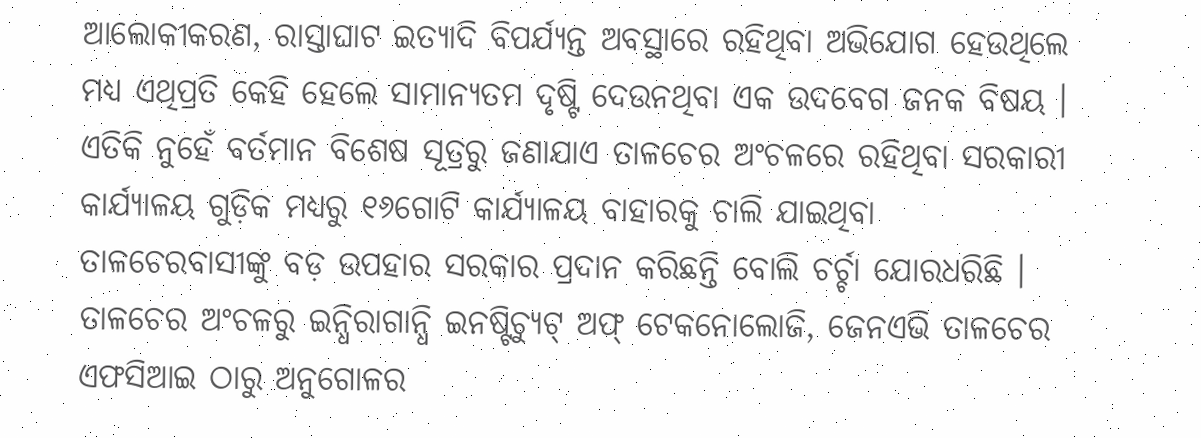ଆଲୋକୀକରଣ, ରାସ୍ତାଘାଟ ଇତ୍ୟାଦି ବିପର୍ଯ୍ୟନ୍ତ ଅବସ୍ଥାରେ ରହିଥିବା ଅଭିଯୋଗ ହେଉଥିଲେ ମଧ୍ୟ ଏଥିପ୍ରତି କେହି ହେଲେ ସାମାନ୍ୟତମ ଦୃଷ୍ଟି ଦେଉନଥିବା ଏକ ଉଦବେଗ ଜନକ ବିଷୟ । ଏତିକି ନୁହେଁ ବର୍ତମାନ ବିଶେଷ ସୂତ୍ରରୁ ଜଣାଯାଏ ତାଳଚେର ଅଂଚଳରେ ରହିଥିବା ସରକାରୀ କାର୍ଯ୍ୟାଳୟ ଗୁଡ଼ିକ ମଧ୍ୟରୁ ୧୬ଗୋଟି କାର୍ଯ୍ୟାଳୟ ବାହାରକୁ ଚାଲି ଯାଇଥିବା ତାଳଚେରବାସୀଙ୍କୁ ବଡ଼ ଉପହାର ସରକାର ପ୍ରଦାନ କରିଛନ୍ତି ବୋଲି ଚର୍ଚ୍ଚା ଯୋରଧରିଛି । ତାଳଚେର ଅଂଚଳରୁ ଇନ୍ଧିରାଗାନ୍ଧି ଇନଷ୍ଟିଚ୍ୟୁଟ୍ ଅଫ୍ ଟେକନୋଲୋଜି, ଜେନଏଭି ତାଳଚେର ଏଫସିଆଇ ଠାରୁ ଅନୁଗୋଳର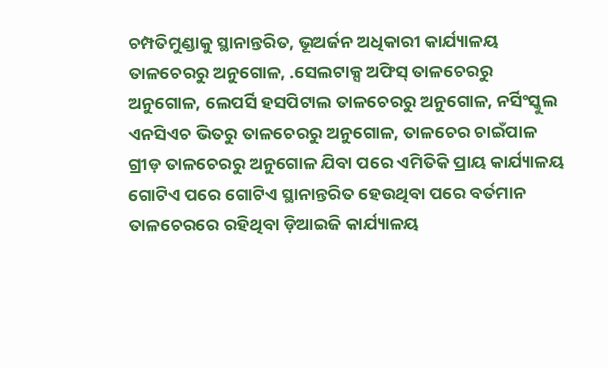ଚମ୍ପତିମୁଣ୍ଡାକୁ ସ୍ଥାନାନ୍ତରିତ, ଭୂଅର୍ଜନ ଅଧିକାରୀ କାର୍ଯ୍ୟାଳୟ ତାଳଚେରରୁ ଅନୁଗୋଳ, .ସେଲଟାକ୍ସ ଅଫିସ୍ ତାଳଚେରରୁ ଅନୁଗୋଳ, ଲେପର୍ସି ହସପିଟାଲ ତାଳଚେରରୁ ଅନୁଗୋଳ, ନର୍ସିଂସ୍କୁଲ ଏନସିଏଚ ଭିତରୁ ତାଳଚେରରୁ ଅନୁଗୋଳ, ତାଳଚେର ଚାଇଁପାଳ ଗ୍ରୀଡ଼ ତାଳଚେରରୁ ଅନୁଗୋଳ ଯିବା ପରେ ଏମିତିକି ପ୍ରାୟ କାର୍ଯ୍ୟାଳୟ ଗୋଟିଏ ପରେ ଗୋଟିଏ ସ୍ଥାନାନ୍ତରିତ ହେଉଥିବା ପରେ ବର୍ତମାନ ତାଳଚେରରେ ରହିଥିବା ଡ଼ିଆଇଜି କାର୍ଯ୍ୟାଳୟ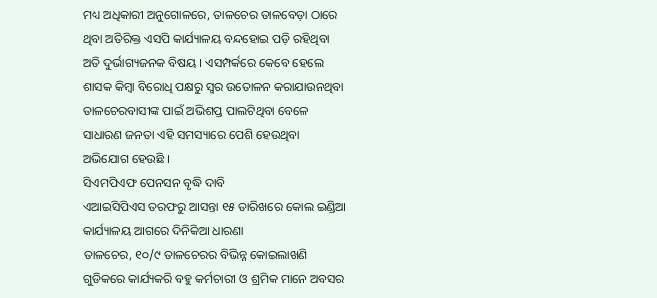ମଧ୍ୟ ଅଧିକାରୀ ଅନୁଗୋଳରେ, ତାଳଚେର ତାଳବେଡ଼ା ଠାରେ ଥିବା ଅତିରିକ୍ତ ଏସପି କାର୍ଯ୍ୟାଳୟ ବନ୍ଦହୋଇ ପଡ଼ି ରହିଥିବା ଅତି ଦୁର୍ଭାଗ୍ୟଜନକ ବିଷୟ । ଏସମ୍ପର୍କରେ କେବେ ହେଲେ ଶାସକ କିମ୍ବା ବିରୋଧି ପକ୍ଷରୁ ସ୍ୱର ଉତୋଳନ କରାଯାଉନଥିବା ତାଳଚେରବାସୀଙ୍କ ପାଇଁ ଅଭିଶପ୍ତ ପାଲଟିଥିବା ବେଳେ ସାଧାରଣ ଜନତା ଏହି ସମସ୍ୟାରେ ପେଶି ହେଉଥିବା ଅଭିଯୋଗ ହେଉଛି ।
ସିଏମପିଏଫ ପେନସନ ବୃଦ୍ଧି ଦାବି
ଏଆଇସିପିଏସ ତରଫରୁ ଆସନ୍ତା ୧୫ ତାରିଖରେ କୋଲ ଇଣ୍ଡିଆ କାର୍ଯ୍ୟାଳୟ ଆଗରେ ଦିନିକିଆ ଧାରଣା
ତାଳଚେର, ୧୦/୯ ତାଳଚେରର ବିଭିନ୍ନ କୋଇଲାଖଣି ଗୁଡିକରେ କାର୍ଯ୍ୟକରି ବହୁ କର୍ମଚାରୀ ଓ ଶ୍ରମିକ ମାନେ ଅବସର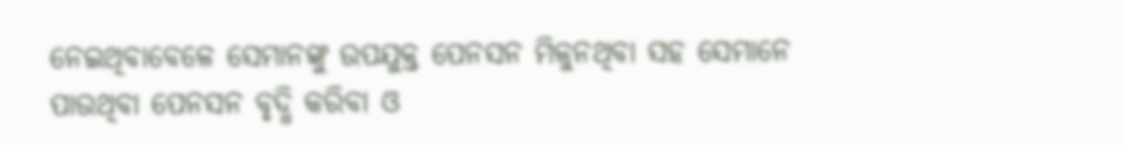ନେଇଥିବାବେଳେ ସେମାନଙ୍କୁ ଉପଯୁକ୍ତ ପେନସନ ମିଳୁନଥିବା ସହ ସେମାନେ ପାଉଥିବା ପେନସନ ବୃଦ୍ଧି କରିବା ଓ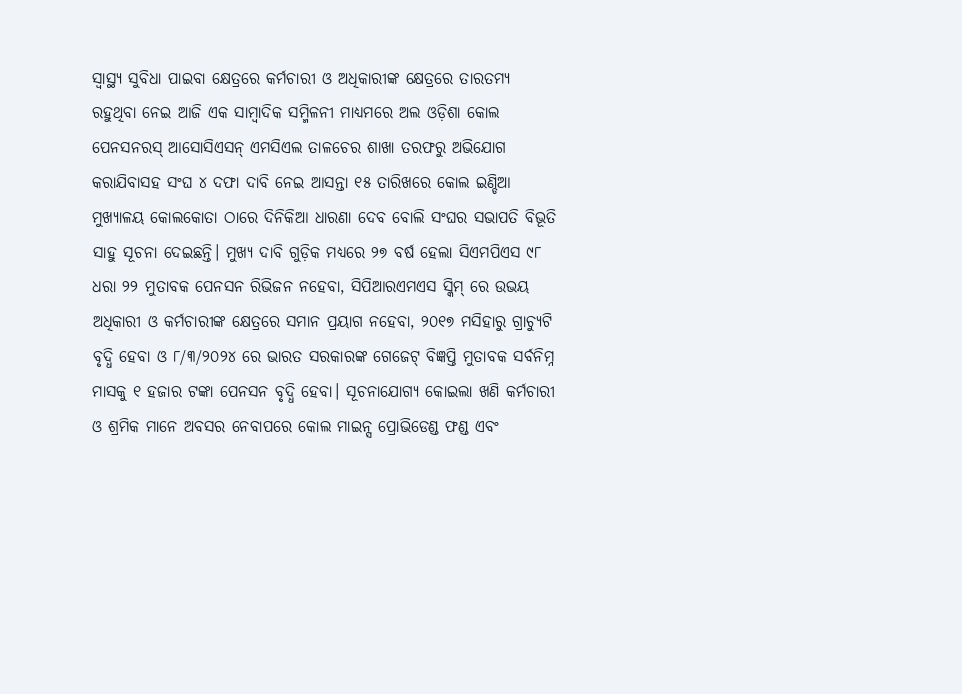ସ୍ଵାସ୍ଥ୍ୟ ସୁବିଧା ପାଇବା କ୍ଷେତ୍ରରେ କର୍ମଚାରୀ ଓ ଅଧିକାରୀଙ୍କ କ୍ଷେତ୍ରରେ ତାରତମ୍ୟ ରହୁଥିବା ନେଇ ଆଜି ଏକ ସାମ୍ବାଦିକ ସମ୍ମିଳନୀ ମାଧ୍ୟମରେ ଅଲ ଓଡ଼ିଶା କୋଲ ପେନସନରସ୍ ଆସୋସିଏସନ୍ ଏମସିଏଲ ତାଳଚେର ଶାଖା ତରଫରୁ ଅଭିଯୋଗ କରାଯିବାସହ ସଂଘ ୪ ଦଫା ଦାବି ନେଇ ଆସନ୍ତା ୧୫ ତାରିଖରେ କୋଲ ଇଣ୍ଡିଆ ମୁଖ୍ୟାଳୟ କୋଲକୋତା ଠାରେ ଦିନିକିଆ ଧାରଣା ଦେବ ବୋଲି ସଂଘର ସଭାପତି ବିଭୂତି ସାହୁ ସୂଚନା ଦେଇଛନ୍ତି। ମୁଖ୍ୟ ଦାବି ଗୁଡ଼ିକ ମଧ୍ୟରେ ୨୭ ବର୍ଷ ହେଲା ସିଏମପିଏସ ୯୮ ଧରା ୨୨ ମୁତାବକ ପେନସନ ରିଭିଜନ ନହେବା, ସିପିଆରଏମଏସ ସ୍କିମ୍ ରେ ଉଭୟ ଅଧିକାରୀ ଓ କର୍ମଚାରୀଙ୍କ କ୍ଷେତ୍ରରେ ସମାନ ପ୍ରୟାଗ ନହେବା, ୨୦୧୭ ମସିହାରୁ ଗ୍ରାଚ୍ୟୁଟି ବୃଦ୍ଧି ହେବା ଓ ୮/୩/୨୦୨୪ ରେ ଭାରତ ସରକାରଙ୍କ ଗେଜେଟ୍ ବିଜ୍ଞପ୍ତି ମୁତାବକ ସର୍ବନିମ୍ନ ମାସକୁ ୧ ହଜାର ଟଙ୍କା ପେନସନ ବୃଦ୍ଧି ହେବା। ସୂଚନାଯୋଗ୍ୟ କୋଇଲା ଖଣି କର୍ମଚାରୀ ଓ ଶ୍ରମିକ ମାନେ ଅବସର ନେବାପରେ କୋଲ ମାଇନ୍ସ ପ୍ରୋଭିଡେଣ୍ଡ ଫଣ୍ଡ ଏବଂ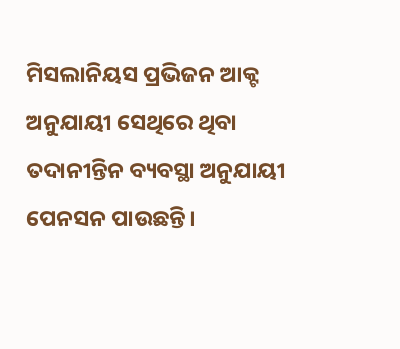ମିସଲାନିୟସ ପ୍ରଭିଜନ ଆକ୍ଟ ଅନୁଯାୟୀ ସେଥିରେ ଥିବା ତଦାନୀନ୍ତିନ ବ୍ୟବସ୍ଥା ଅନୁଯାୟୀ ପେନସନ ପାଉଛନ୍ତି।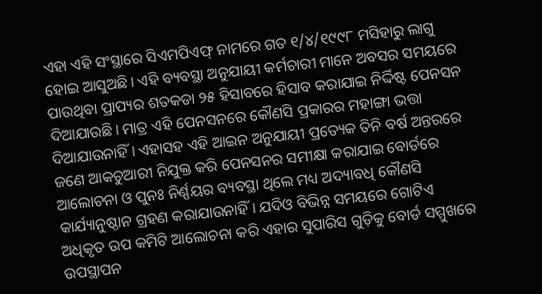ଏହା ଏହି ସଂସ୍ଥାରେ ସିଏମପିଏଫ୍ ନାମରେ ଗତ ୧/୪/୧୯୯୮ ମସିହାରୁ ଲାଗୁ ହୋଇ ଆସୁଅଛି। ଏହି ବ୍ୟବସ୍ଥା ଅନୁଯାୟୀ କର୍ମଚାରୀ ମାନେ ଅବସର ସମୟରେ ପାଉଥିବା ପ୍ରାପ୍ୟର ଶତକଡା ୨୫ ହିସାବରେ ହିସାବ କରାଯାଇ ନିର୍ଦ୍ଦିଷ୍ଟ ପେନସନ ଦିଆଯାଉଛି। ମାତ୍ର ଏହି ପେନସନରେ କୌଣସି ପ୍ରକାରର ମହାଙ୍ଗା ଭତ୍ତା ଦିଆଯାଉନାହିଁ। ଏହାସହ ଏହି ଆଇନ ଅନୁଯାୟୀ ପ୍ରତ୍ୟେକ ତିନି ବର୍ଷ ଅନ୍ତରରେ ଜଣେ ଆକଚୁଆରୀ ନିଯୁକ୍ତ କରି ପେନସନର ସମୀକ୍ଷା କରାଯାଇ ବୋର୍ଡରେ ଆଲୋଚନା ଓ ପୁନଃ ନିର୍ଣ୍ଣୟର ବ୍ୟବସ୍ଥା ଥିଲେ ମଧ୍ୟ ଅଦ୍ୟାବଧି କୌଣସି କାର୍ଯ୍ୟାନୁଷ୍ଠାନ ଗ୍ରହଣ କରାଯାଉନାହିଁ। ଯଦିଓ ବିଭିନ୍ନ ସମୟରେ ଗୋଟିଏ ଅଧିକୃତ ଉପ କମିଟି ଆଲୋଚନା କରି ଏହାର ସୁପାରିସ ଗୁଡ଼ିକୁ ବୋର୍ଡ ସମ୍ମୁଖରେ ଉପସ୍ଥାପନ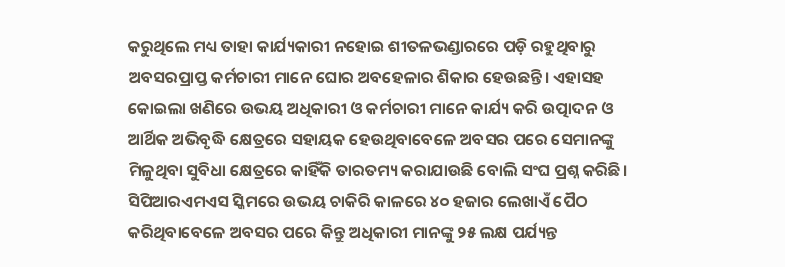କରୁଥିଲେ ମଧ୍ୟ ତାହା କାର୍ଯ୍ୟକାରୀ ନହୋଇ ଶୀତଳଭଣ୍ଡାରରେ ପଡ଼ି ରହୁଥିବାରୁ ଅବସରପ୍ରାପ୍ତ କର୍ମଚାରୀ ମାନେ ଘୋର ଅବହେଳାର ଶିକାର ହେଉଛନ୍ତି। ଏହାସହ କୋଇଲା ଖଣିରେ ଉଭୟ ଅଧିକାରୀ ଓ କର୍ମଚାରୀ ମାନେ କାର୍ଯ୍ୟ କରି ଉତ୍ପାଦନ ଓ ଆର୍ଥିକ ଅଭିବୃଦ୍ଧି କ୍ଷେତ୍ରରେ ସହାୟକ ହେଉଥିବାବେଳେ ଅବସର ପରେ ସେମାନଙ୍କୁ ମିଳୁଥିବା ସୁବିଧା କ୍ଷେତ୍ରରେ କାହିଁକି ତାରତମ୍ୟ କରାଯାଉଛି ବୋଲି ସଂଘ ପ୍ରଶ୍ନ କରିଛି। ସିପିଆରଏମଏସ ସ୍କିମରେ ଉଭୟ ଚାକିରି କାଳରେ ୪୦ ହଜାର ଲେଖାଏଁ ପୈଠ କରିଥିବାବେଳେ ଅବସର ପରେ କିନ୍ତୁ ଅଧିକାରୀ ମାନଙ୍କୁ ୨୫ ଲକ୍ଷ ପର୍ଯ୍ୟନ୍ତ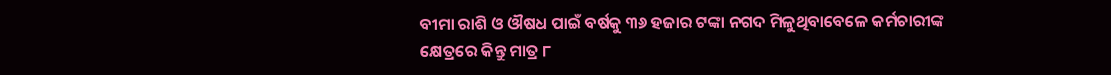ବୀମା ରାଶି ଓ ଔଷଧ ପାଇଁ ବର୍ଷକୁ ୩୬ ହଜାର ଟଙ୍କା ନଗଦ ମିଳୁଥିବାବେଳେ କର୍ମଚାରୀଙ୍କ କ୍ଷେତ୍ରରେ କିନ୍ତୁ ମାତ୍ର ୮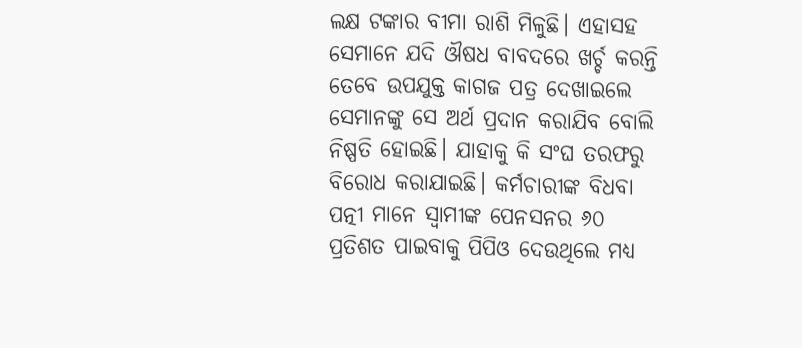ଲକ୍ଷ ଟଙ୍କାର ବୀମା ରାଶି ମିଳୁଛି। ଏହାସହ ସେମାନେ ଯଦି ଔଷଧ ବାବଦରେ ଖର୍ଚ୍ଚ କରନ୍ତି ତେବେ ଉପଯୁକ୍ତ କାଗଜ ପତ୍ର ଦେଖାଇଲେ ସେମାନଙ୍କୁ ସେ ଅର୍ଥ ପ୍ରଦାନ କରାଯିବ ବୋଲି ନିଷ୍ପତି ହୋଇଛି। ଯାହାକୁ କି ସଂଘ ତରଫରୁ ବିରୋଧ କରାଯାଇଛି। କର୍ମଚାରୀଙ୍କ ବିଧବା ପତ୍ନୀ ମାନେ ସ୍ଵାମୀଙ୍କ ପେନସନର ୬୦ ପ୍ରତିଶତ ପାଇବାକୁ ପିପିଓ ଦେଉଥିଲେ ମଧ୍ୟ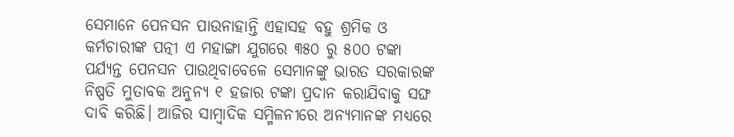ସେମାନେ ପେନସନ ପାଉନାହାନ୍ତି ଏହାସହ ବହୁ ଶ୍ରମିକ ଓ କର୍ମଚାରୀଙ୍କ ପତ୍ନୀ ଏ ମହାଙ୍ଗା ଯୁଗରେ ୩୫୦ ରୁ ୫୦୦ ଟଙ୍କା ପର୍ଯ୍ୟନ୍ତ ପେନସନ ପାଉଥିବାବେଳେ ସେମାନଙ୍କୁ ଭାରତ ସରକାରଙ୍କ ନିଷ୍ପତି ମୁତାବକ ଅନୁନ୍ୟ ୧ ହଜାର ଟଙ୍କା ପ୍ରଦାନ କରାଯିବାକୁ ସଙ୍ଘ ଦାବି କରିଛି। ଆଜିର ସାମ୍ବାଦିକ ସମ୍ମିଳନୀରେ ଅନ୍ୟମାନଙ୍କ ମଧ୍ୟରେ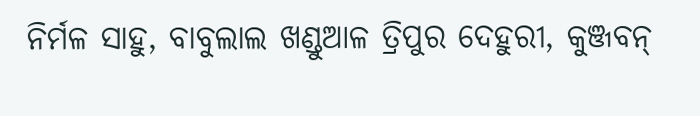ନିର୍ମଳ ସାହୁ, ବାବୁଲାଲ ଖଣ୍ଡୁଆଳ ତ୍ରିପୁର ଦେହୁରୀ, କୁଞ୍ଜବନ୍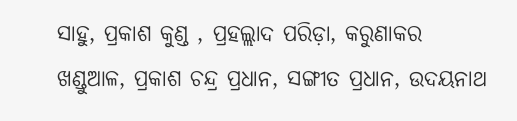ସାହୁ, ପ୍ରକାଶ କୁଣ୍ଡ , ପ୍ରହଲ୍ଲାଦ ପରିଡ଼ା, କରୁଣାକର ଖଣ୍ଡୁଆଳ, ପ୍ରକାଶ ଚନ୍ଦ୍ର ପ୍ରଧାନ, ସଙ୍ଗୀତ ପ୍ରଧାନ, ଉଦୟନାଥ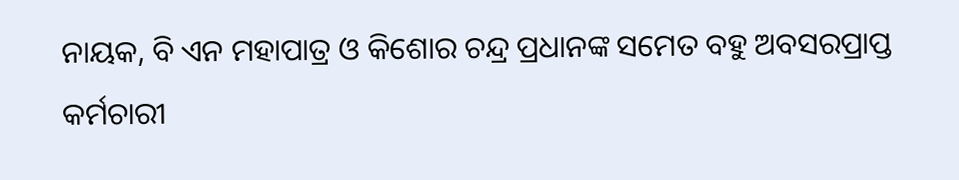ନାୟକ, ବି ଏନ ମହାପାତ୍ର ଓ କିଶୋର ଚନ୍ଦ୍ର ପ୍ରଧାନଙ୍କ ସମେତ ବହୁ ଅବସରପ୍ରାପ୍ତ କର୍ମଚାରୀ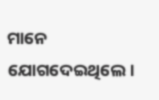ମାନେ ଯୋଗଦେଇଥିଲେ।